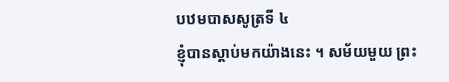បឋមបាសសូត្រទី ៤
ខ្ញុំបានស្តាប់មកយ៉ាងនេះ ។ សម័យមួយ ព្រះ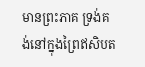មានព្រះភាគ ទ្រង់គង់នៅក្នុងព្រៃឥសិបត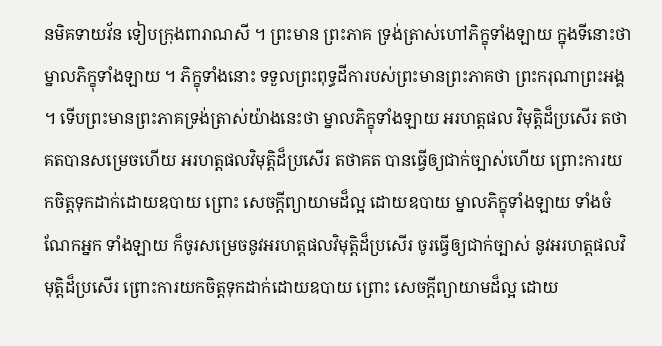នមិគទាយវ័ន ទៀបក្រុងពារាណសី ។ ព្រះមាន ព្រះភាគ ទ្រង់ត្រាស់ហៅភិក្ខុទាំងឡាយ ក្នុងទីនោះថា ម្នាលភិក្ខុទាំងឡាយ ។ ភិក្ខុទាំងនោះ ទទួលព្រះពុទ្ធដីការបស់ព្រះមានព្រះភាគថា ព្រះករុណាព្រះអង្គ ។ ទើបព្រះមានព្រះភាគទ្រង់ត្រាស់យ៉ាងនេះថា ម្នាលភិក្ខុទាំងឡាយ អរហត្តផល វិមុត្តិដ៏ប្រសើរ តថាគតបានសម្រេចហើយ អរហត្តផលវិមុត្តិដ៏ប្រសើរ តថាគត បានធ្វើឲ្យជាក់ច្បាស់ហើយ ព្រោះការយកចិត្តទុកដាក់ដោយឧបាយ ព្រោះ សេចក្តីព្យាយាមដ៏ល្អ ដោយឧបាយ ម្នាលភិក្ខុទាំងឡាយ ទាំងចំណែកអ្នក ទាំងឡាយ ក៏ចូរសម្រេចនូវអរហត្តផលវិមុត្តិដ៏ប្រសើរ ចូរធ្វើឲ្យជាក់ច្បាស់ នូវអរហត្តផលវិមុត្តិដ៏ប្រសើរ ព្រោះការយកចិត្តទុកដាក់ដោយឧបាយ ព្រោះ សេចក្តីព្យាយាមដ៏ល្អ ដោយ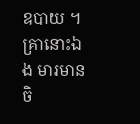ឧបាយ ។ គ្រានោះឯង មារមានចិ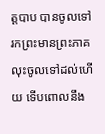ត្តបាប បានចូលទៅរកព្រះមានព្រះភាគ លុះចូលទៅដល់ហើយ ទើបពោលនឹង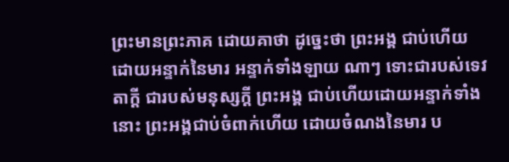ព្រះមានព្រះភាគ ដោយគាថា ដូច្នេះថា ព្រះអង្គ ជាប់ហើយដោយអន្ទាក់នៃមារ អន្ទាក់ទាំងឡាយ ណាៗ ទោះជារបស់ទេវតាក្តី ជារបស់មនុស្សក្តី ព្រះអង្គ ជាប់ហើយដោយអន្ទាក់ទាំងនោះ ព្រះអង្គជាប់ចំពាក់ហើយ ដោយចំណងនៃមារ ប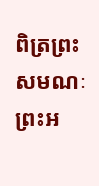ពិត្រព្រះសមណៈ ព្រះអ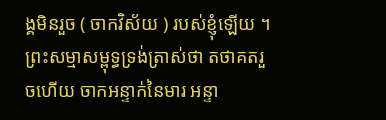ង្គមិនរួច ( ចាកវិស័យ ) របស់ខ្ញុំឡើយ ។ ព្រះសម្មាសម្ពុទ្ធទ្រង់ត្រាស់ថា តថាគតរួចហើយ ចាកអន្ទាក់នៃមារ អន្ទា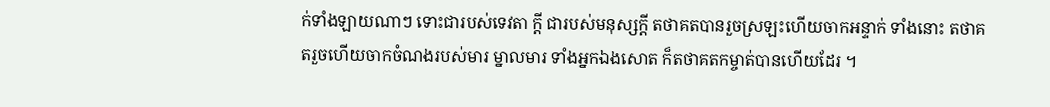ក់ទាំងឡាយណាៗ ទោះជារបស់ទេវតា ក្តី ជារបស់មនុស្សក្តី តថាគតបានរួចស្រឡះហើយចាកអន្ទាក់ ទាំងនោះ តថាគតរួចហើយចាកចំណងរបស់មារ ម្នាលមារ ទាំងអ្នកឯងសោត ក៏តថាគតកម្ចាត់បានហើយដែរ ។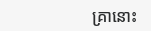គ្រានោះ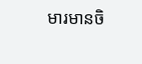មារមានចិ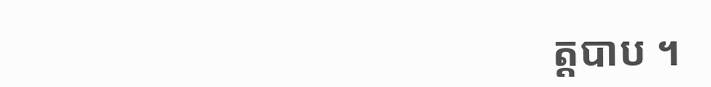ត្តបាប ។